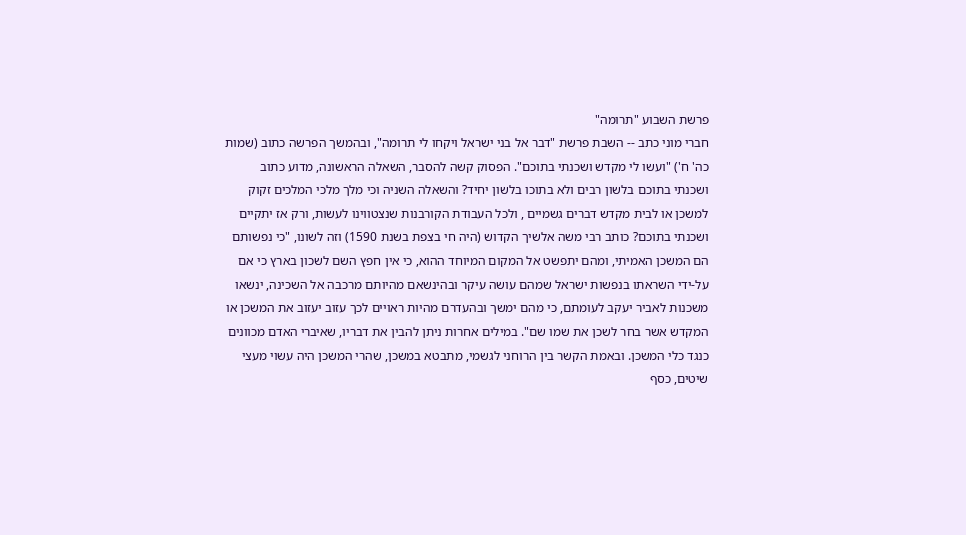פרשת השבוע "תרומה"
חברי מוני כתב -- השבת פרשת "דבר אל בני ישראל ויקחו לי תרומה", ובהמשך הפרשה כתוב (שמות כה' ח') "ועשו לי מקדש ושכנתי בתוכם". הפסוק קשה להסבר, השאלה הראשונה, מדוע כתוב ושכנתי בתוכם בלשון רבים ולא בתוכו בלשון יחיד? והשאלה השניה וכי מלך מלכי המלכים זקוק למשכן או לבית מקדש דברים גשמיים , ולכל העבודת הקורבנות שנצטווינו לעשות, ורק אז יתקיים ושכנתי בתוכם? כותב רבי משה אלשיך הקדוש (היה חי בצפת בשנת 1590) וזה לשונו, "כי נפשותם הם המשכן האמיתי, ומהם יתפשט אל המקום המיוחד ההוא, כי אין חפץ השם לשכון בארץ כי אם על-ידי השראתו בנפשות ישראל שמהם עושה עיקר ובהינשאם מהיותם מרכבה אל השכינה, ינשאו משכנות לאביר יעקב לעומתם, כי מהם ימשך ובהעדרם מהיות ראויים לכך עזוב יעזוב את המשכן או המקדש אשר בחר לשכן את שמו שם". במילים אחרות ניתן להבין את דבריו, שאיברי האדם מכוונים כנגד כלי המשכן. ובאמת הקשר בין הרוחני לגשמי, מתבטא במשכן, שהרי המשכן היה עשוי מעצי שיטים, כסף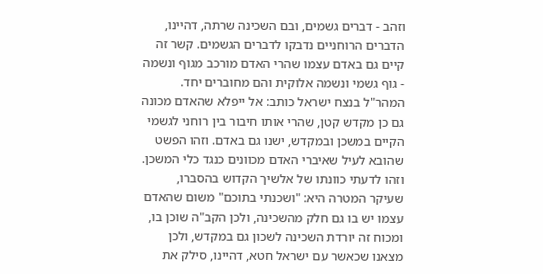וזהב - דברים גשמים, ובם השכינה שרתה, דהיינו, הדברים הרוחניים נדבקו לדברים הגשמים. קשר זה קיים גם באדם עצמו שהרי האדם מורכב מגוף ונשמה - גוף גשמי ונשמה אלוקית והם מחוברים יחד. המהר"ל בנצח ישראל כותב: אל ייפלא שהאדם מכונה גם כן מקדש קטן, שהרי אותו חיבור בין רוחני לגשמי הקיים במשכן ובמקדש, ישנו גם באדם. וזהו הפשט שהובא לעיל שאיברי האדם מכוונים כנגד כלי המשכן. וזהו לדעתי כוונתו של אלשיך הקדוש בהסברו, שעיקר המטרה היא: "ושכנתי בתוכם" משום שהאדם עצמו יש בו גם חלק מהשכינה, ולכן הקב"ה שוכן בו, ומכוח זה יורדת השכינה לשכון גם במקדש, ולכן מצאנו שכאשר עם ישראל חטא, דהיינו, סילק את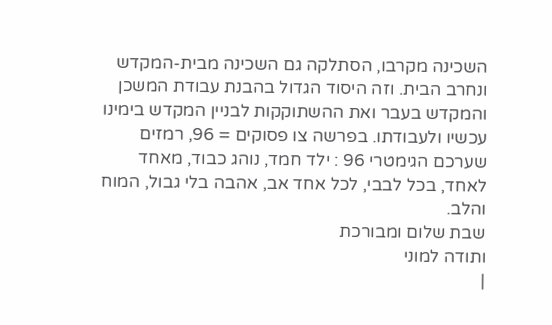השכינה מקרבו, הסתלקה גם השכינה מבית-המקדש ונחרב הבית. וזה היסוד הגדול בהבנת עבודת המשכן והמקדש בעבר ואת ההשתוקקות לבניין המקדש בימינו עכשיו ולעבודתו. בפרשה צו פסוקים = 96, רמזים שערכם הגימטרי 96 : ילד חמד, נוהג כבוד, מאחד לאחד, בכל לבבי, לכל אחד אב, אהבה בלי גבול, המוח והלב.
שבת שלום ומבורכת
ותודה למוני
|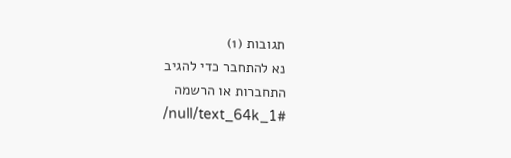תגובות (1)
נא להתחבר כדי להגיב
התחברות או הרשמה
/null/text_64k_1#